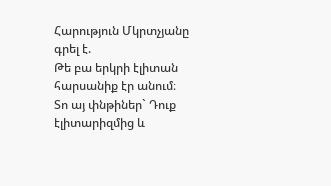Հարություն Մկրտչյանը գրել է.
Թե բա երկրի էլիտան հարսանիք էր անում։
Տո այ փնթիներ` Դուք էլիտարիզմից և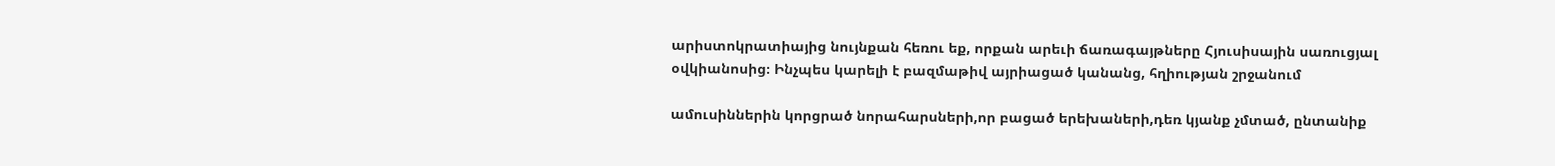արիստոկրատիայից նույնքան հեռու եք, որքան արեւի ճառագայթները Հյուսիսային սառուցյալ օվկիանոսից։ Ինչպես կարելի է բազմաթիվ այրիացած կանանց, հղիության շրջանում

ամուսիններին կորցրած նորահարսների,որ բացած երեխաների,դեռ կյանք չմտած, ընտանիք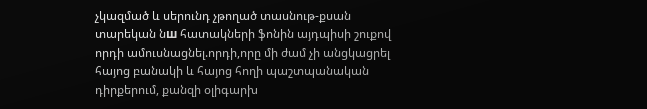չկազմած և սերունդ չթողած տասնութ-քսան տարեկան նш հատակների ֆոնին այդպիսի շուքով որդի ամուսնացնել.որդի,որը մի ժամ չի անցկացրել հայոց բանակի և հայոց հողի պաշտպանական դիրքերում, քանզի օլիգարխ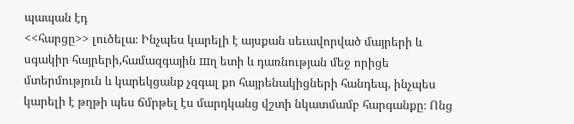պապան էդ
<<հարցը>> լուծելա։ Ինչպես կարելի է այսքան սեւավորված մայրերի և սգակիր հայրերի,համազգային шղ ետի և դառնության մեջ որիցե մտերմություն և կարեկցանք չզգալ քո հայրենակիցների հանդեպ, ինչպես կարելի է թղթի պես ճմրթել էս մարդկանց վշտի նկատմամբ հարգանքը։ Ոնց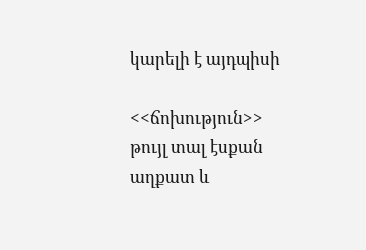կարելի է այդպիսի

<<ճոխություն>> թույլ տալ էսքան աղքատ և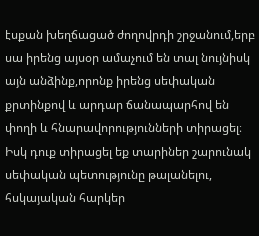էսքան խեղճացած ժողովրդի շրջանում,երբ սա իրենց այսօր ամաչում են տալ նույնիսկ այն անձինք,որոնք իրենց սեփական քրտինքով և արդար ճանապարհով են փողի և հնարավորությունների տիրացել։ Իսկ դուք տիրացել եք տարիներ շարունակ սեփական պետությունը թալանելու, հսկայական հարկեր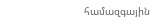համազգային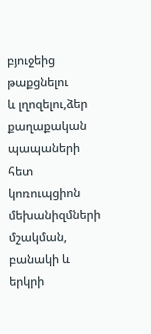բյուջեից թաքցնելու
և լղոզելու,ձեր քաղաքական պապաների հետ կոռուպցիոն մեխանիզմների մշակման, բանակի և երկրի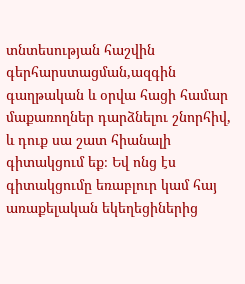տնտեսության հաշվին գերհարստացման,ազգին գաղթական և օրվա հացի համար մաքառողներ դարձնելու շնորհիվ, և դուք սա շատ հիանալի գիտակցում եք։ Եվ ոնց էս գիտակցումը եռաբլուր կամ հայ առաքելական եկեղեցիներից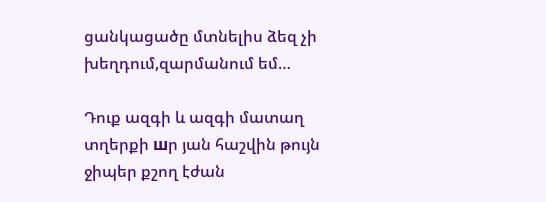ցանկացածը մտնելիս ձեզ չի խեղդում,զարմանում եմ…

Դուք ազգի և ազգի մատաղ տղերքի шր յան հաշվին թույն ջիպեր քշող էժան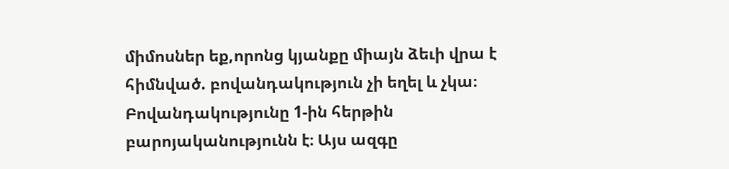միմոսներ եք,որոնց կյանքը միայն ձեւի վրա է հիմնված. բովանդակություն չի եղել և չկա։ Բովանդակությունը 1-ին հերթին բարոյականությունն է։ Այս ազգը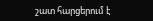շատ հարցերում է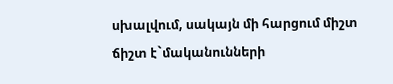սխալվում, սակայն մի հարցում միշտ ճիշտ է`մականունների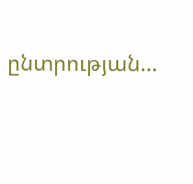ընտրության…